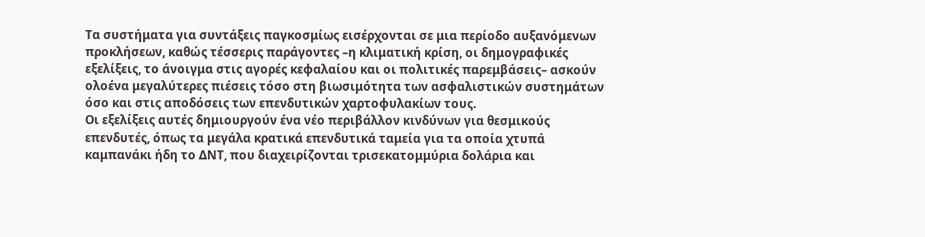Τα συστήματα για συντάξεις παγκοσμίως εισέρχονται σε μια περίοδο αυξανόμενων προκλήσεων, καθώς τέσσερις παράγοντες –η κλιματική κρίση, οι δημογραφικές εξελίξεις, το άνοιγμα στις αγορές κεφαλαίου και οι πολιτικές παρεμβάσεις– ασκούν ολοένα μεγαλύτερες πιέσεις τόσο στη βιωσιμότητα των ασφαλιστικών συστημάτων όσο και στις αποδόσεις των επενδυτικών χαρτοφυλακίων τους.
Οι εξελίξεις αυτές δημιουργούν ένα νέο περιβάλλον κινδύνων για θεσμικούς επενδυτές, όπως τα μεγάλα κρατικά επενδυτικά ταμεία για τα οποία χτυπά καμπανάκι ήδη το ΔΝΤ, που διαχειρίζονται τρισεκατομμύρια δολάρια και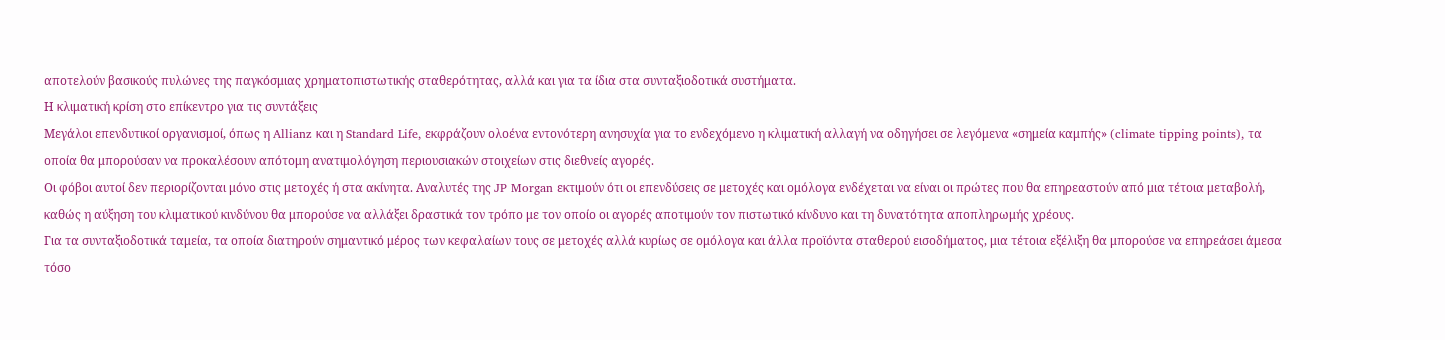αποτελούν βασικούς πυλώνες της παγκόσμιας χρηματοπιστωτικής σταθερότητας, αλλά και για τα ίδια στα συνταξιοδοτικά συστήματα.
Η κλιματική κρίση στο επίκεντρο για τις συντάξεις
Μεγάλοι επενδυτικοί οργανισμοί, όπως η Allianz και η Standard Life, εκφράζουν ολοένα εντονότερη ανησυχία για το ενδεχόμενο η κλιματική αλλαγή να οδηγήσει σε λεγόμενα «σημεία καμπής» (climate tipping points), τα οποία θα μπορούσαν να προκαλέσουν απότομη ανατιμολόγηση περιουσιακών στοιχείων στις διεθνείς αγορές.
Οι φόβοι αυτοί δεν περιορίζονται μόνο στις μετοχές ή στα ακίνητα. Αναλυτές της JP Morgan εκτιμούν ότι οι επενδύσεις σε μετοχές και ομόλογα ενδέχεται να είναι οι πρώτες που θα επηρεαστούν από μια τέτοια μεταβολή, καθώς η αύξηση του κλιματικού κινδύνου θα μπορούσε να αλλάξει δραστικά τον τρόπο με τον οποίο οι αγορές αποτιμούν τον πιστωτικό κίνδυνο και τη δυνατότητα αποπληρωμής χρέους.
Για τα συνταξιοδοτικά ταμεία, τα οποία διατηρούν σημαντικό μέρος των κεφαλαίων τους σε μετοχές αλλά κυρίως σε ομόλογα και άλλα προϊόντα σταθερού εισοδήματος, μια τέτοια εξέλιξη θα μπορούσε να επηρεάσει άμεσα τόσο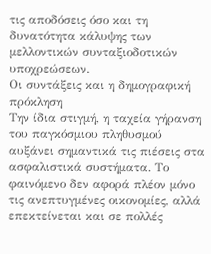τις αποδόσεις όσο και τη δυνατότητα κάλυψης των μελλοντικών συνταξιοδοτικών υποχρεώσεων.
Οι συντάξεις και η δημογραφική πρόκληση
Την ίδια στιγμή, η ταχεία γήρανση του παγκόσμιου πληθυσμού αυξάνει σημαντικά τις πιέσεις στα ασφαλιστικά συστήματα. Το φαινόμενο δεν αφορά πλέον μόνο τις ανεπτυγμένες οικονομίες, αλλά επεκτείνεται και σε πολλές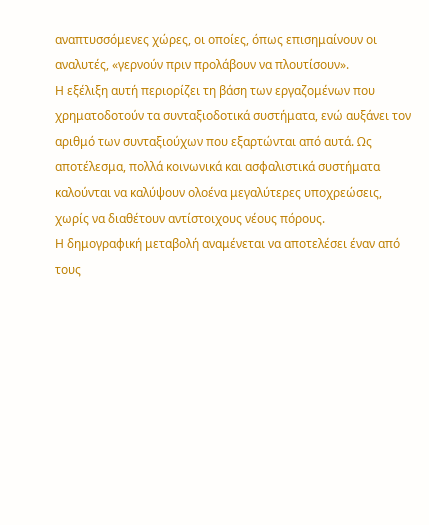αναπτυσσόμενες χώρες, οι οποίες, όπως επισημαίνουν οι αναλυτές, «γερνούν πριν προλάβουν να πλουτίσουν».
Η εξέλιξη αυτή περιορίζει τη βάση των εργαζομένων που χρηματοδοτούν τα συνταξιοδοτικά συστήματα, ενώ αυξάνει τον αριθμό των συνταξιούχων που εξαρτώνται από αυτά. Ως αποτέλεσμα, πολλά κοινωνικά και ασφαλιστικά συστήματα καλούνται να καλύψουν ολοένα μεγαλύτερες υποχρεώσεις, χωρίς να διαθέτουν αντίστοιχους νέους πόρους.
Η δημογραφική μεταβολή αναμένεται να αποτελέσει έναν από τους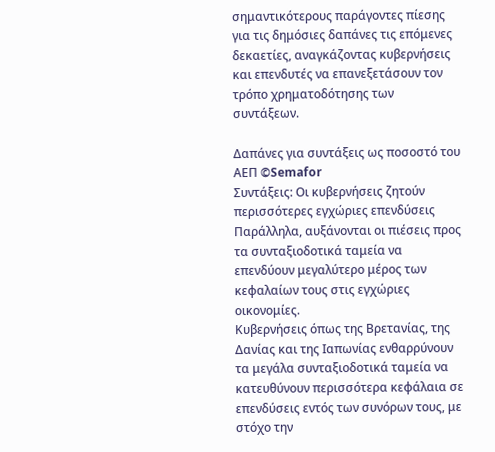σημαντικότερους παράγοντες πίεσης για τις δημόσιες δαπάνες τις επόμενες δεκαετίες, αναγκάζοντας κυβερνήσεις και επενδυτές να επανεξετάσουν τον τρόπο χρηματοδότησης των συντάξεων.

Δαπάνες για συντάξεις ως ποσοστό του ΑΕΠ ©Semafor
Συντάξεις: Οι κυβερνήσεις ζητούν περισσότερες εγχώριες επενδύσεις
Παράλληλα, αυξάνονται οι πιέσεις προς τα συνταξιοδοτικά ταμεία να επενδύουν μεγαλύτερο μέρος των κεφαλαίων τους στις εγχώριες οικονομίες.
Κυβερνήσεις όπως της Βρετανίας, της Δανίας και της Ιαπωνίας ενθαρρύνουν τα μεγάλα συνταξιοδοτικά ταμεία να κατευθύνουν περισσότερα κεφάλαια σε επενδύσεις εντός των συνόρων τους, με στόχο την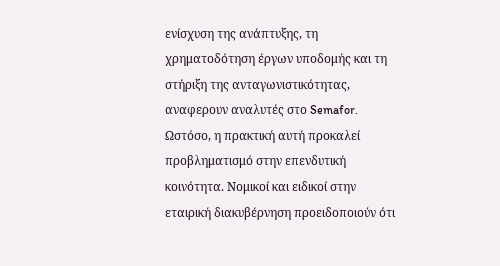ενίσχυση της ανάπτυξης, τη χρηματοδότηση έργων υποδομής και τη στήριξη της ανταγωνιστικότητας, αναφερουν αναλυτές στο Semafor.
Ωστόσο, η πρακτική αυτή προκαλεί προβληματισμό στην επενδυτική κοινότητα. Νομικοί και ειδικοί στην εταιρική διακυβέρνηση προειδοποιούν ότι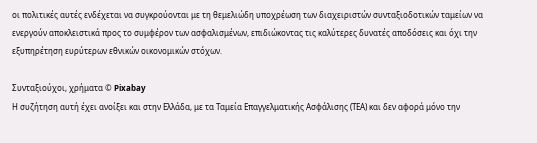οι πολιτικές αυτές ενδέχεται να συγκρούονται με τη θεμελιώδη υποχρέωση των διαχειριστών συνταξιοδοτικών ταμείων να ενεργούν αποκλειστικά προς το συμφέρον των ασφαλισμένων, επιδιώκοντας τις καλύτερες δυνατές αποδόσεις και όχι την εξυπηρέτηση ευρύτερων εθνικών οικονομικών στόχων.

Συνταξιούχοι, χρήματα © Pixabay
Η συζήτηση αυτή έχει ανοίξει και στην Ελλάδα, με τα Ταμεία Επαγγελματικής Ασφάλισης (ΤΕΑ) και δεν αφορά μόνο την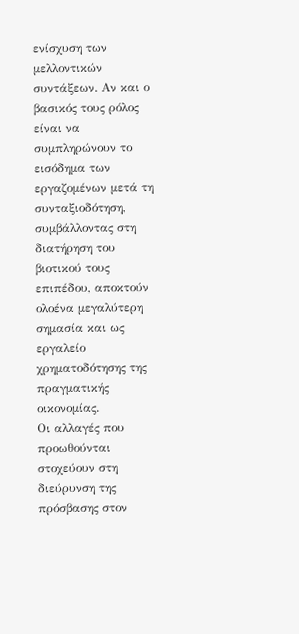ενίσχυση των μελλοντικών συντάξεων. Αν και ο βασικός τους ρόλος είναι να συμπληρώνουν το εισόδημα των εργαζομένων μετά τη συνταξιοδότηση, συμβάλλοντας στη διατήρηση του βιοτικού τους επιπέδου, αποκτούν ολοένα μεγαλύτερη σημασία και ως εργαλείο χρηματοδότησης της πραγματικής οικονομίας.
Οι αλλαγές που προωθούνται στοχεύουν στη διεύρυνση της πρόσβασης στον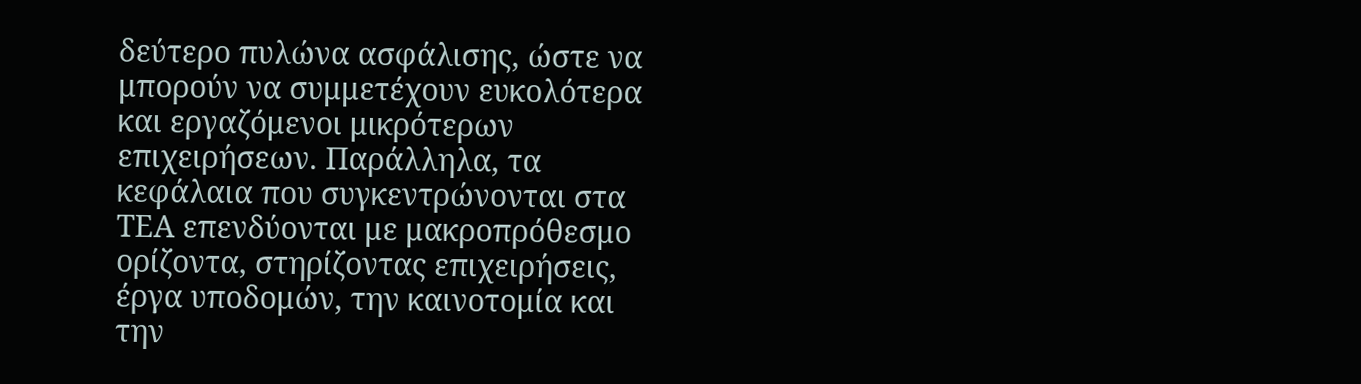δεύτερο πυλώνα ασφάλισης, ώστε να μπορούν να συμμετέχουν ευκολότερα και εργαζόμενοι μικρότερων επιχειρήσεων. Παράλληλα, τα κεφάλαια που συγκεντρώνονται στα ΤΕΑ επενδύονται με μακροπρόθεσμο ορίζοντα, στηρίζοντας επιχειρήσεις, έργα υποδομών, την καινοτομία και την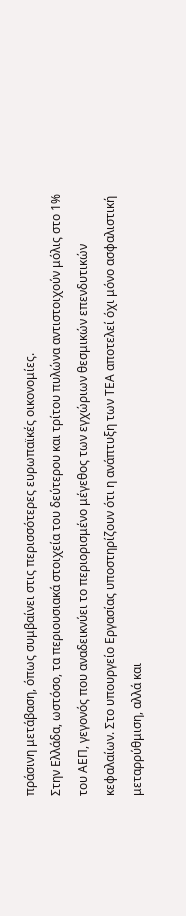πράσινη μετάβαση, όπως συμβαίνει στις περισσότερες ευρωπαϊκές οικονομίες.
Στην Ελλάδα, ωστόσο, τα περιουσιακά στοιχεία του δεύτερου και τρίτου πυλώνα αντιστοιχούν μόλις στο 1% του ΑΕΠ, γεγονός που αναδεικνύει το περιορισμένο μέγεθος των εγχώριων θεσμικών επενδυτικών κεφαλαίων. Στο υπουργείο Εργασίας υποστηρίζουν ότι η ανάπτυξη των ΤΕΑ αποτελεί όχι μόνο ασφαλιστική μεταρρύθμιση, αλλά και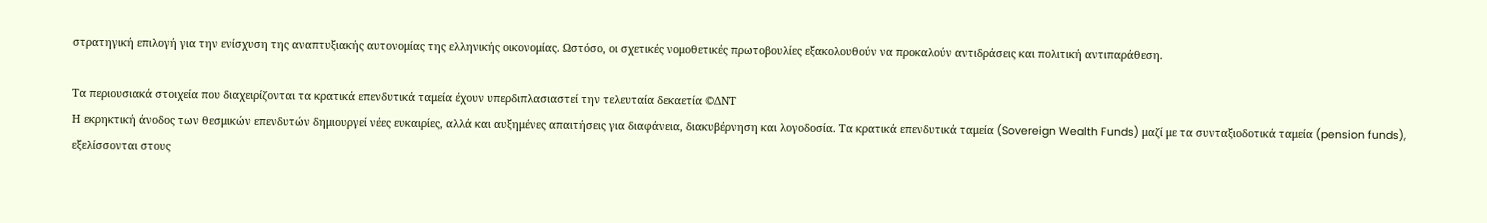στρατηγική επιλογή για την ενίσχυση της αναπτυξιακής αυτονομίας της ελληνικής οικονομίας. Ωστόσο, οι σχετικές νομοθετικές πρωτοβουλίες εξακολουθούν να προκαλούν αντιδράσεις και πολιτική αντιπαράθεση.

Τα περιουσιακά στοιχεία που διαχειρίζονται τα κρατικά επενδυτικά ταμεία έχουν υπερδιπλασιαστεί την τελευταία δεκαετία ©ΔΝΤ
Η εκρηκτική άνοδος των θεσμικών επενδυτών δημιουργεί νέες ευκαιρίες, αλλά και αυξημένες απαιτήσεις για διαφάνεια, διακυβέρνηση και λογοδοσία. Τα κρατικά επενδυτικά ταμεία (Sovereign Wealth Funds) μαζί με τα συνταξιοδοτικά ταμεία (pension funds), εξελίσσονται στους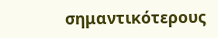σημαντικότερους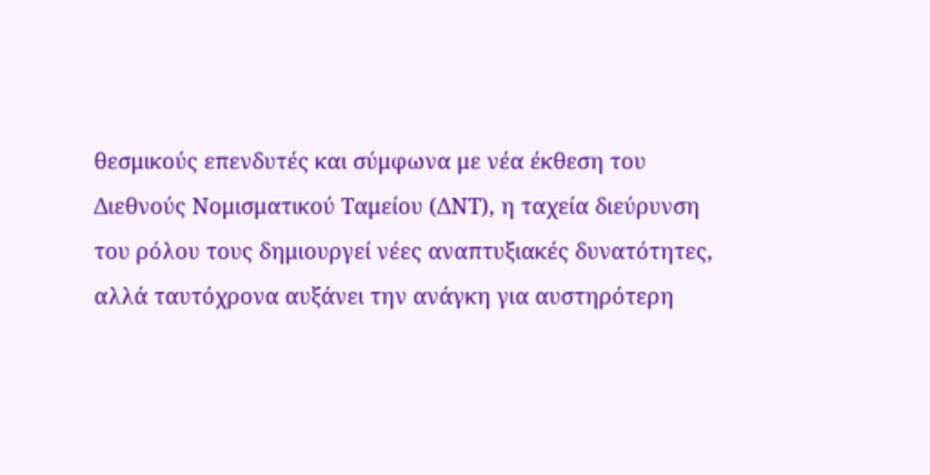θεσμικούς επενδυτές και σύμφωνα με νέα έκθεση του Διεθνούς Νομισματικού Ταμείου (ΔΝΤ), η ταχεία διεύρυνση του ρόλου τους δημιουργεί νέες αναπτυξιακές δυνατότητες, αλλά ταυτόχρονα αυξάνει την ανάγκη για αυστηρότερη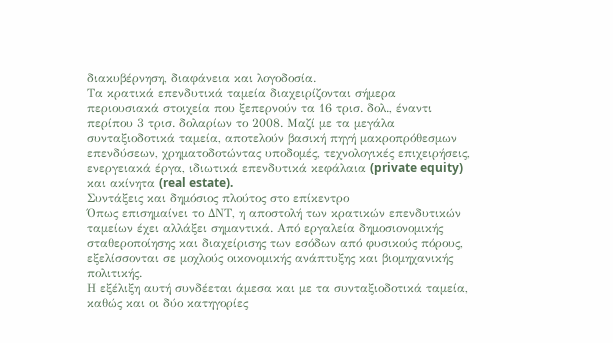διακυβέρνηση, διαφάνεια και λογοδοσία.
Τα κρατικά επενδυτικά ταμεία διαχειρίζονται σήμερα περιουσιακά στοιχεία που ξεπερνούν τα 16 τρισ. δολ., έναντι περίπου 3 τρισ. δολαρίων το 2008. Μαζί με τα μεγάλα συνταξιοδοτικά ταμεία, αποτελούν βασική πηγή μακροπρόθεσμων επενδύσεων, χρηματοδοτώντας υποδομές, τεχνολογικές επιχειρήσεις, ενεργειακά έργα, ιδιωτικά επενδυτικά κεφάλαια (private equity) και ακίνητα (real estate).
Συντάξεις και δημόσιος πλούτος στο επίκεντρο
Όπως επισημαίνει το ΔΝΤ, η αποστολή των κρατικών επενδυτικών ταμείων έχει αλλάξει σημαντικά. Από εργαλεία δημοσιονομικής σταθεροποίησης και διαχείρισης των εσόδων από φυσικούς πόρους, εξελίσσονται σε μοχλούς οικονομικής ανάπτυξης και βιομηχανικής πολιτικής.
Η εξέλιξη αυτή συνδέεται άμεσα και με τα συνταξιοδοτικά ταμεία, καθώς και οι δύο κατηγορίες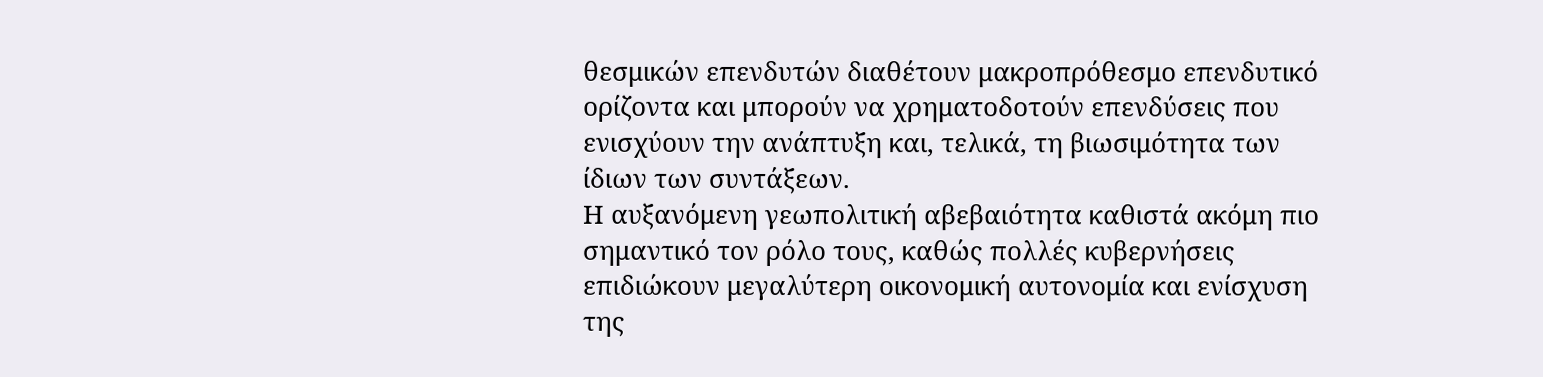θεσμικών επενδυτών διαθέτουν μακροπρόθεσμο επενδυτικό ορίζοντα και μπορούν να χρηματοδοτούν επενδύσεις που ενισχύουν την ανάπτυξη και, τελικά, τη βιωσιμότητα των ίδιων των συντάξεων.
Η αυξανόμενη γεωπολιτική αβεβαιότητα καθιστά ακόμη πιο σημαντικό τον ρόλο τους, καθώς πολλές κυβερνήσεις επιδιώκουν μεγαλύτερη οικονομική αυτονομία και ενίσχυση της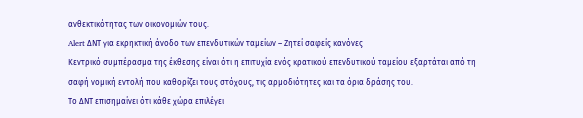ανθεκτικότητας των οικονομιών τους.
Alert ΔΝΤ για εκρηκτική άνοδο των επενδυτικών ταμείων – Zητεί σαφείς κανόνες
Κεντρικό συμπέρασμα της έκθεσης είναι ότι η επιτυχία ενός κρατικού επενδυτικού ταμείου εξαρτάται από τη σαφή νομική εντολή που καθορίζει τους στόχους, τις αρμοδιότητες και τα όρια δράσης του.
Το ΔΝΤ επισημαίνει ότι κάθε χώρα επιλέγει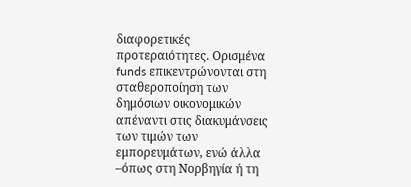διαφορετικές προτεραιότητες. Ορισμένα funds επικεντρώνονται στη σταθεροποίηση των δημόσιων οικονομικών απέναντι στις διακυμάνσεις των τιμών των εμπορευμάτων, ενώ άλλα –όπως στη Νορβηγία ή τη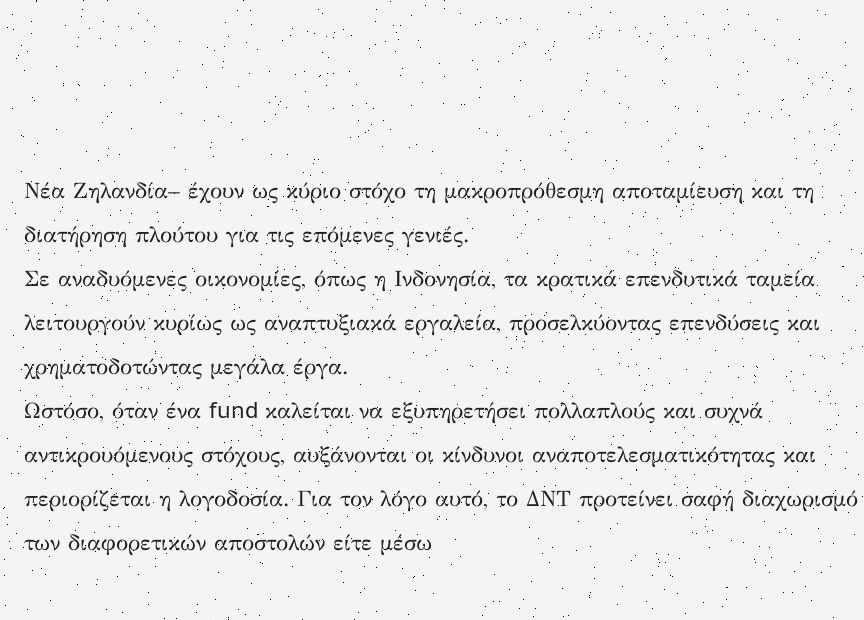Νέα Ζηλανδία– έχουν ως κύριο στόχο τη μακροπρόθεσμη αποταμίευση και τη διατήρηση πλούτου για τις επόμενες γενιές.
Σε αναδυόμενες οικονομίες, όπως η Ινδονησία, τα κρατικά επενδυτικά ταμεία λειτουργούν κυρίως ως αναπτυξιακά εργαλεία, προσελκύοντας επενδύσεις και χρηματοδοτώντας μεγάλα έργα.
Ωστόσο, όταν ένα fund καλείται να εξυπηρετήσει πολλαπλούς και συχνά αντικρουόμενους στόχους, αυξάνονται οι κίνδυνοι αναποτελεσματικότητας και περιορίζεται η λογοδοσία. Για τον λόγο αυτό, το ΔΝΤ προτείνει σαφή διαχωρισμό των διαφορετικών αποστολών είτε μέσω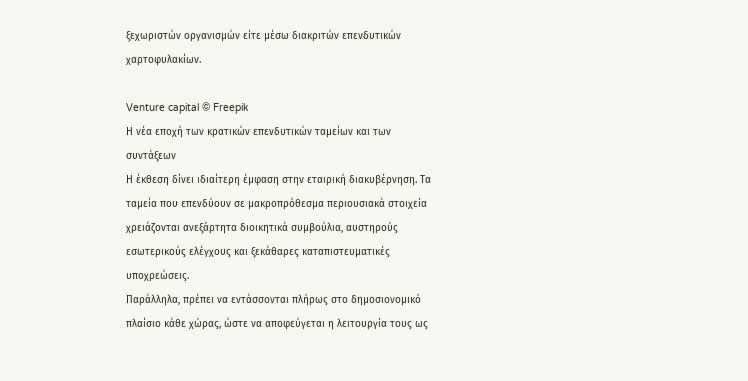ξεχωριστών οργανισμών είτε μέσω διακριτών επενδυτικών χαρτοφυλακίων.

Venture capital © Freepik
Η νέα εποχή των κρατικών επενδυτικών ταμείων και των συντάξεων
Η έκθεση δίνει ιδιαίτερη έμφαση στην εταιρική διακυβέρνηση. Τα ταμεία που επενδύουν σε μακροπρόθεσμα περιουσιακά στοιχεία χρειάζονται ανεξάρτητα διοικητικά συμβούλια, αυστηρούς εσωτερικούς ελέγχους και ξεκάθαρες καταπιστευματικές υποχρεώσεις.
Παράλληλα, πρέπει να εντάσσονται πλήρως στο δημοσιονομικό πλαίσιο κάθε χώρας, ώστε να αποφεύγεται η λειτουργία τους ως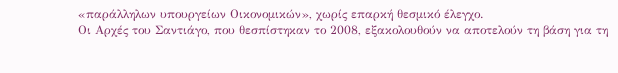«παράλληλων υπουργείων Οικονομικών», χωρίς επαρκή θεσμικό έλεγχο.
Οι Αρχές του Σαντιάγο, που θεσπίστηκαν το 2008, εξακολουθούν να αποτελούν τη βάση για τη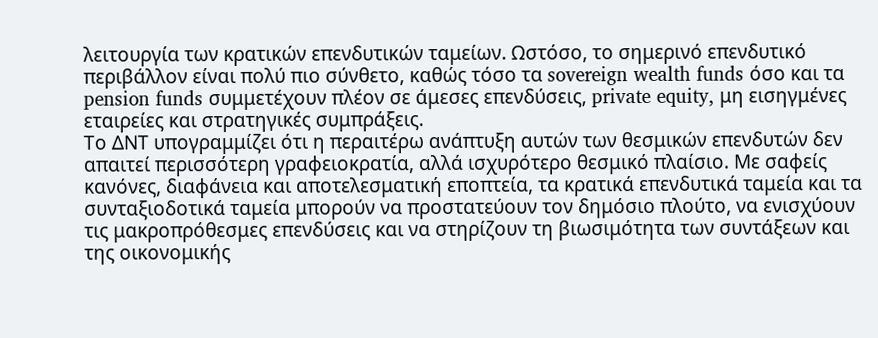λειτουργία των κρατικών επενδυτικών ταμείων. Ωστόσο, το σημερινό επενδυτικό περιβάλλον είναι πολύ πιο σύνθετο, καθώς τόσο τα sovereign wealth funds όσο και τα pension funds συμμετέχουν πλέον σε άμεσες επενδύσεις, private equity, μη εισηγμένες εταιρείες και στρατηγικές συμπράξεις.
Το ΔΝΤ υπογραμμίζει ότι η περαιτέρω ανάπτυξη αυτών των θεσμικών επενδυτών δεν απαιτεί περισσότερη γραφειοκρατία, αλλά ισχυρότερο θεσμικό πλαίσιο. Με σαφείς κανόνες, διαφάνεια και αποτελεσματική εποπτεία, τα κρατικά επενδυτικά ταμεία και τα συνταξιοδοτικά ταμεία μπορούν να προστατεύουν τον δημόσιο πλούτο, να ενισχύουν τις μακροπρόθεσμες επενδύσεις και να στηρίζουν τη βιωσιμότητα των συντάξεων και της οικονομικής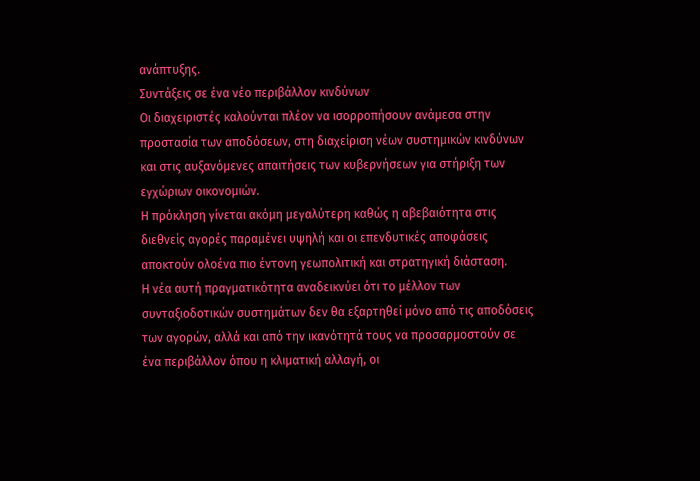ανάπτυξης.
Συντάξεις σε ένα νέο περιβάλλον κινδύνων
Οι διαχειριστές καλούνται πλέον να ισορροπήσουν ανάμεσα στην προστασία των αποδόσεων, στη διαχείριση νέων συστημικών κινδύνων και στις αυξανόμενες απαιτήσεις των κυβερνήσεων για στήριξη των εγχώριων οικονομιών.
Η πρόκληση γίνεται ακόμη μεγαλύτερη καθώς η αβεβαιότητα στις διεθνείς αγορές παραμένει υψηλή και οι επενδυτικές αποφάσεις αποκτούν ολοένα πιο έντονη γεωπολιτική και στρατηγική διάσταση.
Η νέα αυτή πραγματικότητα αναδεικνύει ότι το μέλλον των συνταξιοδοτικών συστημάτων δεν θα εξαρτηθεί μόνο από τις αποδόσεις των αγορών, αλλά και από την ικανότητά τους να προσαρμοστούν σε ένα περιβάλλον όπου η κλιματική αλλαγή, οι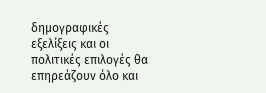δημογραφικές εξελίξεις και οι πολιτικές επιλογές θα επηρεάζουν όλο και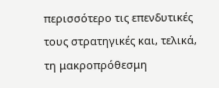περισσότερο τις επενδυτικές τους στρατηγικές και, τελικά, τη μακροπρόθεσμη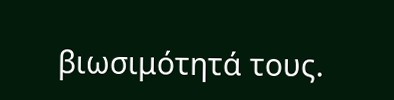βιωσιμότητά τους.